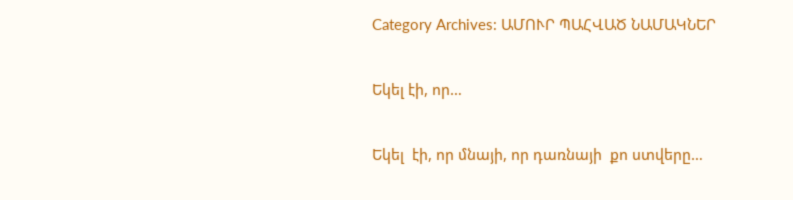Category Archives: ԱՄՈՒՐ ՊԱՀՎԱԾ ՆԱՄԱԿՆԵՐ

Եկել էի, որ…

Եկել  էի, որ մնայի, որ դառնայի  քո ստվերը…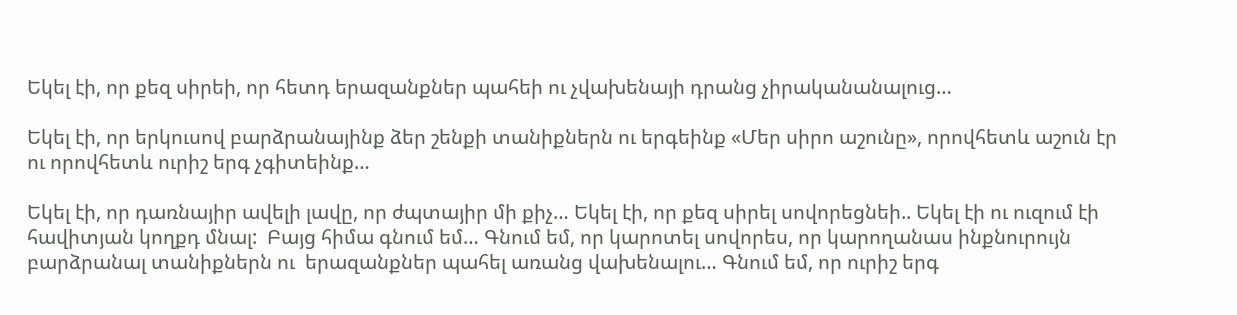Եկել էի, որ քեզ սիրեի, որ հետդ երազանքներ պահեի ու չվախենայի դրանց չիրականանալուց…

Եկել էի, որ երկուսով բարձրանայինք ձեր շենքի տանիքներն ու երգեինք «Մեր սիրո աշունը», որովհետև աշուն էր ու որովհետև ուրիշ երգ չգիտեինք…

Եկել էի, որ դառնայիր ավելի լավը, որ ժպտայիր մի քիչ… Եկել էի, որ քեզ սիրել սովորեցնեի.. Եկել էի ու ուզում էի հավիտյան կողքդ մնալ:  Բայց հիմա գնում եմ… Գնում եմ, որ կարոտել սովորես, որ կարողանաս ինքնուրույն բարձրանալ տանիքներն ու  երազանքներ պահել առանց վախենալու… Գնում եմ, որ ուրիշ երգ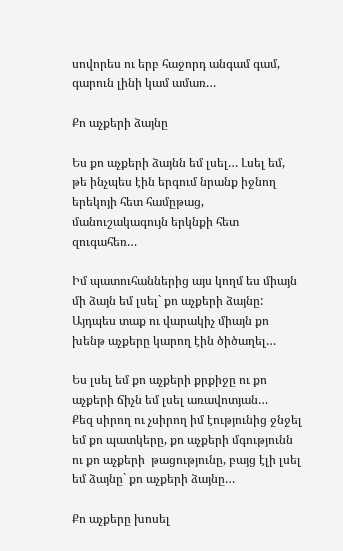սովորես ու երբ հաջորդ անգամ գամ, գարուն լինի կամ ամառ…

Քո աչքերի ձայնը

Ես քո աչքերի ձայնն եմ լսել… Լսել եմ, թե ինչպես էին երգում նրանք իջնող երեկոյի հետ համըթաց, մանուշակագույն երկնքի հետ զուգահեռ…

Իմ պատուհաններից այս կողմ ես միայն մի ձայն եմ լսել` քո աչքերի ձայնը: Այդպես տաք ու վարակիչ միայն քո խենթ աչքերը կարող էին ծիծաղել…

Ես լսել եմ քո աչքերի քրքիջը ու քո աչքերի ճիչն եմ լսել առավոտյան…
Քեզ սիրող ու չսիրող իմ էությունից ջնջել եմ քո պատկերը, քո աչքերի մգությունն ու քո աչքերի  թացությունը, բայց էլի լսել եմ ձայնը` քո աչքերի ձայնը…

Քո աչքերը խոսել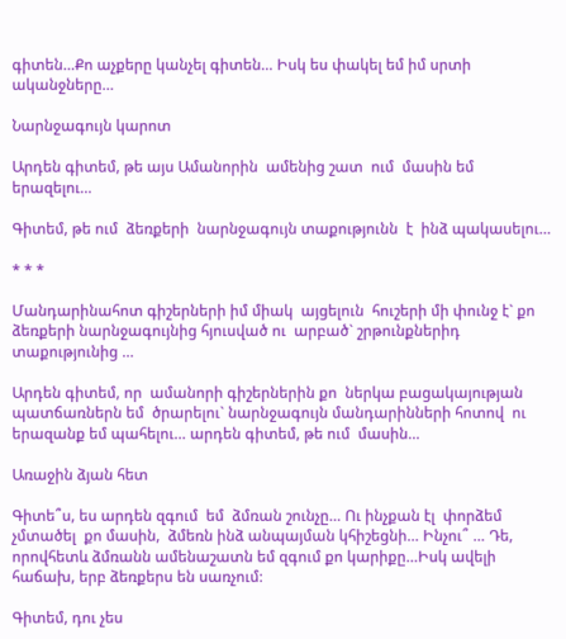գիտեն…Քո աչքերը կանչել գիտեն… Իսկ ես փակել եմ իմ սրտի ականջները…

Նարնջագույն կարոտ

Արդեն գիտեմ, թե այս Ամանորին  ամենից շատ  ում  մասին եմ  երազելու…

Գիտեմ, թե ում  ձեռքերի  նարնջագույն տաքությունն  է  ինձ պակասելու…

* * *

Մանդարինահոտ գիշերների իմ միակ  այցելուն  հուշերի մի փունջ է` քո ձեռքերի նարնջագույնից հյուսված ու  արբած` շրթունքներիդ տաքությունից …

Արդեն գիտեմ, որ  ամանորի գիշերներին քո  ներկա բացակայության  պատճառներն եմ  ծրարելու` նարնջագույն մանդարինների հոտով  ու  երազանք եմ պահելու… արդեն գիտեմ, թե ում  մասին…

Առաջին ձյան հետ

Գիտե՞ս, ես արդեն զգում  եմ  ձմռան շունչը… Ու ինչքան էլ  փորձեմ չմտածել  քո մասին,  ձմեռն ինձ անպայման կհիշեցնի… Ինչու՞ … Դե, որովհետև ձմռանն ամենաշատն եմ զգում քո կարիքը…Իսկ ավելի հաճախ, երբ ձեռքերս են սառչում:

Գիտեմ, դու չես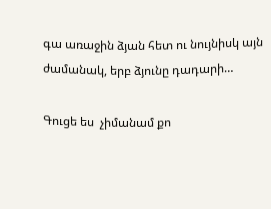գա առաջին ձյան հետ ու նույնիսկ այն ժամանակ, երբ ձյունը դադարի…

Գուցե ես  չիմանամ քո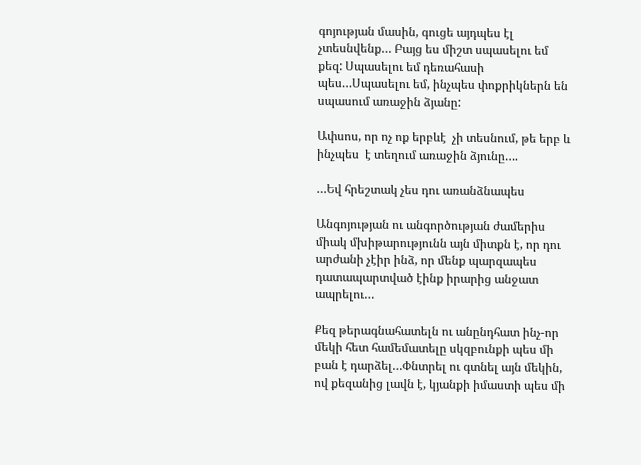գոյության մասին, գուցե այդպես էլ  չտեսնվենք… Բայց ես միշտ սպասելու եմ քեզ: Սպասելու եմ դեռահասի պես…Սպասելու եմ, ինչպես փոքրիկներն են սպասում առաջին ձյանը:

Ափսոս, որ ոչ ոք երբևէ  չի տեսնում, թե երբ և ինչպես  է տեղում առաջին ձյունը….

…Եվ հրեշտակ չես դու առանձնապես

Անգոյության ու անգործության ժամերիս միակ մխիթարությունն այն միտքն է, որ դու արժանի չէիր ինձ, որ մենք պարզապես դատապարտված էինք իրարից անջատ ապրելու…

Քեզ թերագնահատելն ու անընդհատ ինչ-որ մեկի հետ համեմատելը սկզբունքի պես մի բան է դարձել…Փնտրել ու գտնել այն մեկին, ով քեզանից լավն է, կյանքի իմաստի պես մի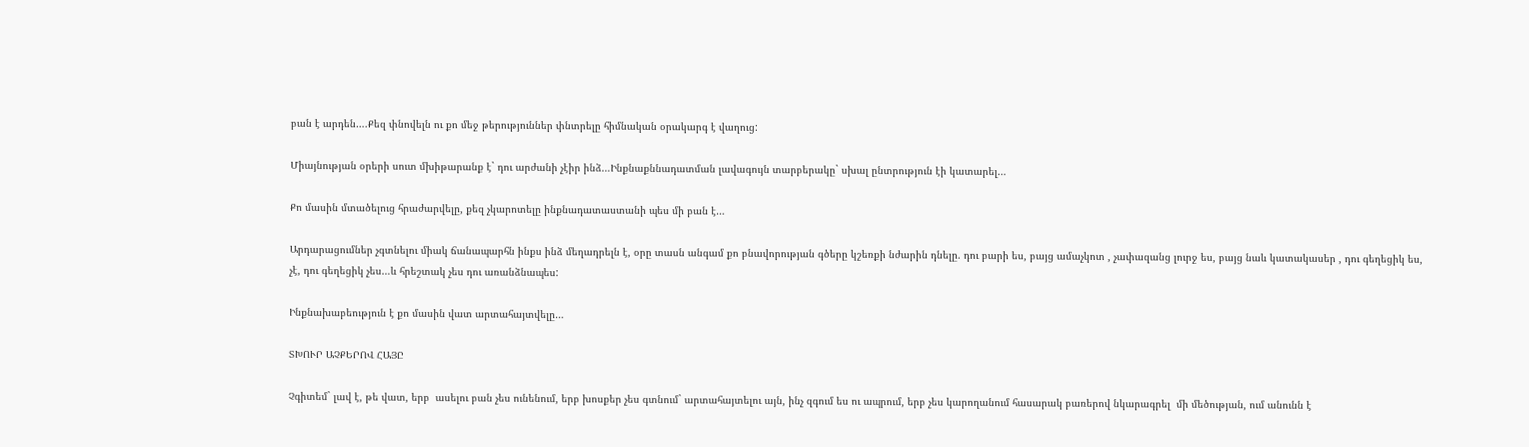բան է արդեն….Քեզ փնովելն ու քո մեջ թերություններ փնտրելը հիմնական օրակարգ է վաղուց:

Միայնության օրերի սուտ մխիթարանք է` դու արժանի չէիր ինձ…Ինքնաքննադատման լավագույն տարբերակը` սխալ ընտրություն էի կատարել…

Քո մասին մտածելուց հրաժարվելը, քեզ չկարոտելը ինքնադատաստանի պես մի բան է…

Արդարացումներ չգտնելու միակ ճանապարհն ինքս ինձ մեղադրելն է, օրը տասն անգամ քո բնավորության գծերը կշեռքի նժարին դնելը. դու բարի ես, բայց ամաչկոտ , չափազանց լուրջ ես, բայց նաև կատակասեր , դու գեղեցիկ ես, չէ, դու գեղեցիկ չես…և հրեշտակ չես դու առանձնապես:

Ինքնախաբեություն է քո մասին վատ արտահայտվելը…

ՏԽՈՒՐ ԱՉՔԵՐՈՎ ՀԱՅԸ

Չգիտեմ` լավ է, թե վատ, երբ  ասելու բան չես ունենում, երբ խոսքեր չես գտնում` արտահայտելու այն, ինչ զգում ես ու ապրում, երբ չես կարողանում հասարակ բառերով նկարագրել  մի մեծության, ում անունն է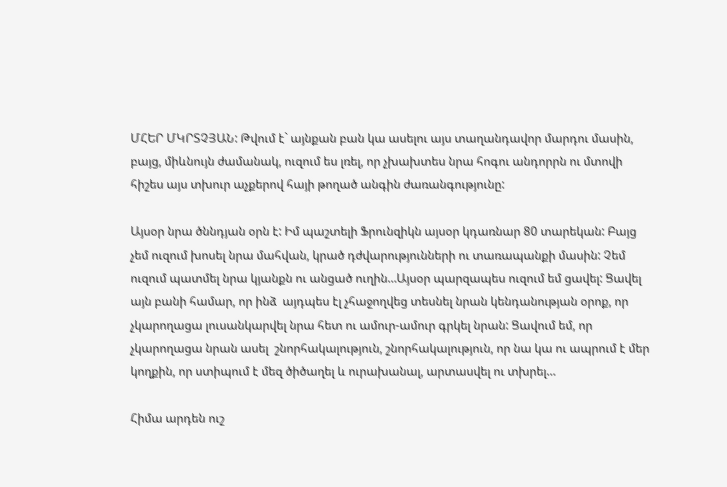ՄՀԵՐ ՄԿՐՏՉՅԱՆ: Թվում է` այնքան բան կա ասելու այս տաղանդավոր մարդու մասին, բայց, միևնույն ժամանակ, ուզում ես լռել, որ չխախտես նրա հոգու անդորրն ու մտովի հիշես այս տխուր աչքերով հայի թողած անգին ժառանգությունը:

Այսօր նրա ծննդյան օրն է: Իմ պաշտելի Ֆրունզիկն այսօր կդառնար 80 տարեկան: Բայց չեմ ուզում խոսել նրա մահվան, կրած դժվարությունների ու տառապանքի մասին: Չեմ ուզում պատմել նրա կյանքն ու անցած ուղին…Այսօր պարզապես ուզում եմ ցավել: Ցավել այն բանի համար, որ ինձ  այդպես էլ չհաջողվեց տեսնել նրան կենդանության օրոք, որ չկարողացա լուսանկարվել նրա հետ ու ամուր-ամուր գրկել նրան: Ցավում եմ, որ չկարողացա նրան ասել  շնորհակալություն, շնորհակալություն, որ նա կա ու ապրում է մեր կողքին, որ ստիպում է մեզ ծիծաղել և ուրախանալ, արտասվել ու տխրել…

Հիմա արդեն ուշ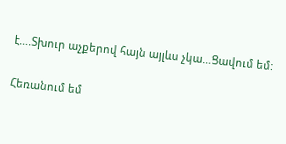է….Տխուր աչքերով հայն այլևս չկա…Ցավում եմ:

Հեռանում եմ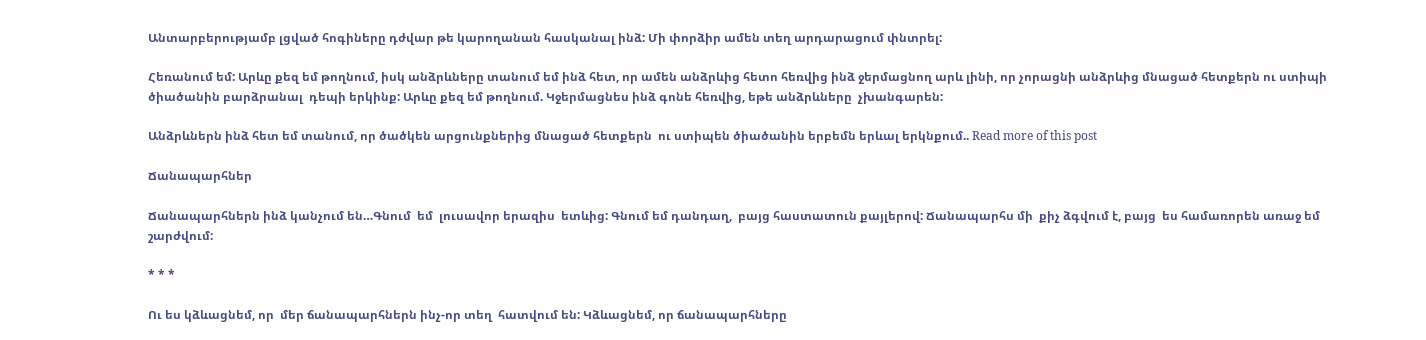Անտարբերությամբ լցված հոգիները դժվար թե կարողանան հասկանալ ինձ: Մի փորձիր ամեն տեղ արդարացում փնտրել:

Հեռանում եմ: Արևը քեզ եմ թողնում, իսկ անձրևները տանում եմ ինձ հետ, որ ամեն անձրևից հետո հեռվից ինձ ջերմացնող արև լինի, որ չորացնի անձրևից մնացած հետքերն ու ստիպի ծիածանին բարձրանալ  դեպի երկինք: Արևը քեզ եմ թողնում. Կջերմացնես ինձ գոնե հեռվից, եթե անձրևները  չխանգարեն:

Անձրևներն ինձ հետ եմ տանում, որ ծածկեն արցունքներից մնացած հետքերն  ու ստիպեն ծիածանին երբեմն երևալ երկնքում.. Read more of this post

Ճանապարհներ

Ճանապարհներն ինձ կանչում են…Գնում  եմ  լուսավոր երազիս  ետևից: Գնում եմ դանդաղ,  բայց հաստատուն քայլերով: Ճանապարհս մի  քիչ ձգվում է, բայց  ես համառորեն առաջ եմ շարժվում:

* * *

Ու ես կձևացնեմ, որ  մեր ճանապարհներն ինչ-որ տեղ  հատվում են: Կձևացնեմ, որ ճանապարհները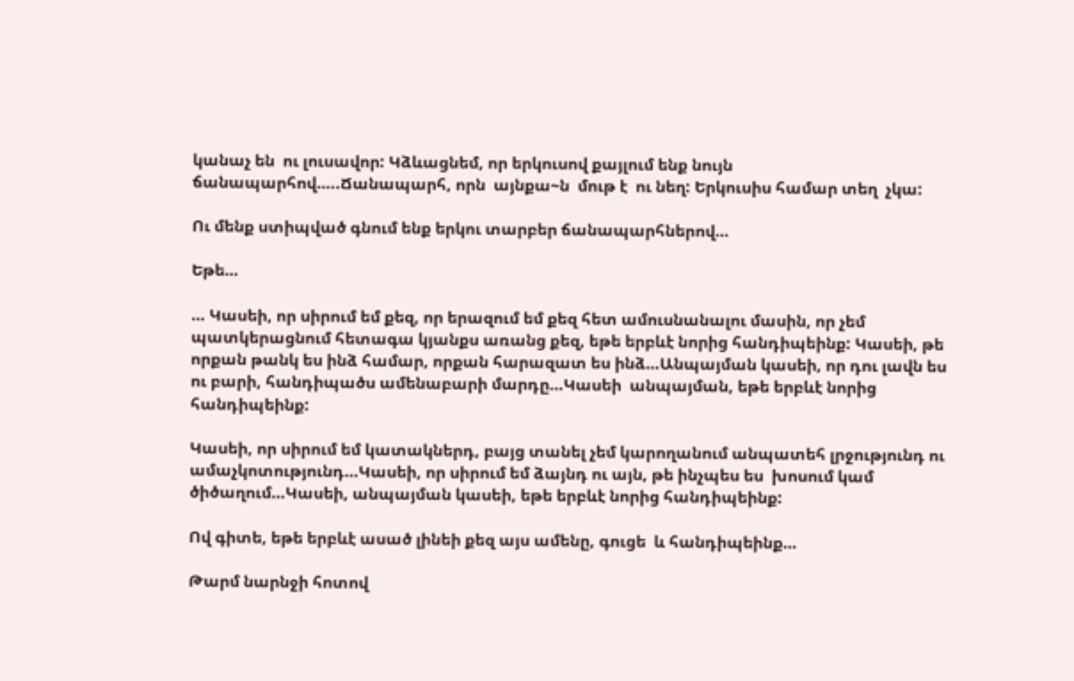կանաչ են  ու լուսավոր: Կձևացնեմ, որ երկուսով քայլում ենք նույն ճանապարհով…..Ճանապարհ, որն  այնքա~ն  մութ է  ու նեղ: Երկուսիս համար տեղ  չկա:

Ու մենք ստիպված գնում ենք երկու տարբեր ճանապարհներով…

Եթե…

… Կասեի, որ սիրում եմ քեզ, որ երազում եմ քեզ հետ ամուսնանալու մասին, որ չեմ պատկերացնում հետագա կյանքս առանց քեզ, եթե երբևէ նորից հանդիպեինք: Կասեի, թե որքան թանկ ես ինձ համար, որքան հարազատ ես ինձ…Անպայման կասեի, որ դու լավն ես ու բարի, հանդիպածս ամենաբարի մարդը…Կասեի  անպայման, եթե երբևէ նորից հանդիպեինք:

Կասեի, որ սիրում եմ կատակներդ, բայց տանել չեմ կարողանում անպատեհ լրջությունդ ու ամաչկոտությունդ…Կասեի, որ սիրում եմ ձայնդ ու այն, թե ինչպես ես  խոսում կամ ծիծաղում…Կասեի, անպայման կասեի, եթե երբևէ նորից հանդիպեինք:

Ով գիտե, եթե երբևէ ասած լինեի քեզ այս ամենը, գուցե  և հանդիպեինք…

Թարմ նարնջի հոտով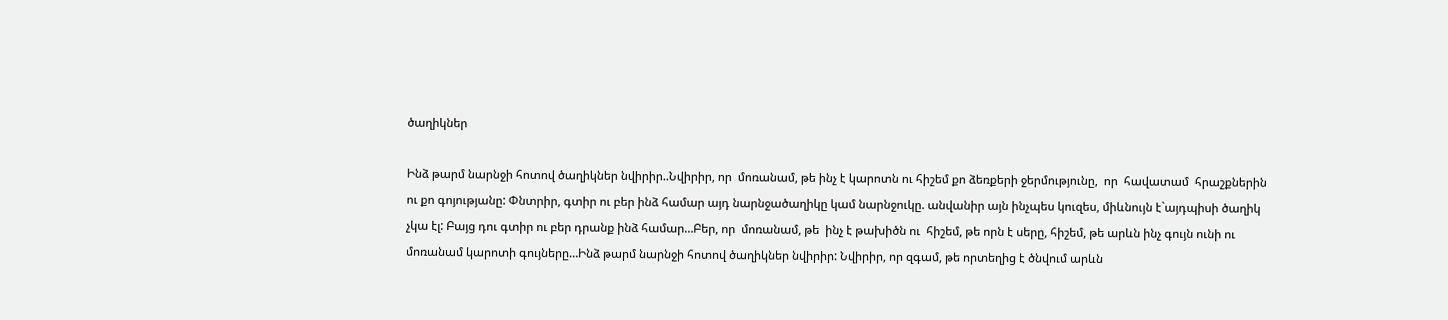ծաղիկներ

Ինձ թարմ նարնջի հոտով ծաղիկներ նվիրիր..Նվիրիր, որ  մոռանամ, թե ինչ է կարոտն ու հիշեմ քո ձեռքերի ջերմությունը,  որ  հավատամ  հրաշքներին ու քո գոյությանը: Փնտրիր, գտիր ու բեր ինձ համար այդ նարնջածաղիկը կամ նարնջուկը. անվանիր այն ինչպես կուզես, միևնույն է`այդպիսի ծաղիկ չկա էլ: Բայց դու գտիր ու բեր դրանք ինձ համար…Բեր, որ  մոռանամ, թե  ինչ է թախիծն ու  հիշեմ, թե որն է սերը, հիշեմ, թե արևն ինչ գույն ունի ու մոռանամ կարոտի գույները…Ինձ թարմ նարնջի հոտով ծաղիկներ նվիրիր: Նվիրիր, որ զգամ, թե որտեղից է ծնվում արևն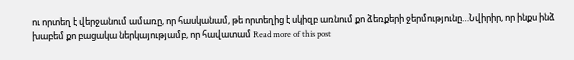ու որտեղ է վերջանում ամառը, որ հասկանամ, թե որտեղից է սկիզբ առնում քո ձեռքերի ջերմությունը…Նվիրիր, որ ինքս ինձ խաբեմ քո բացակա ներկայությամբ, որ հավատամ Read more of this post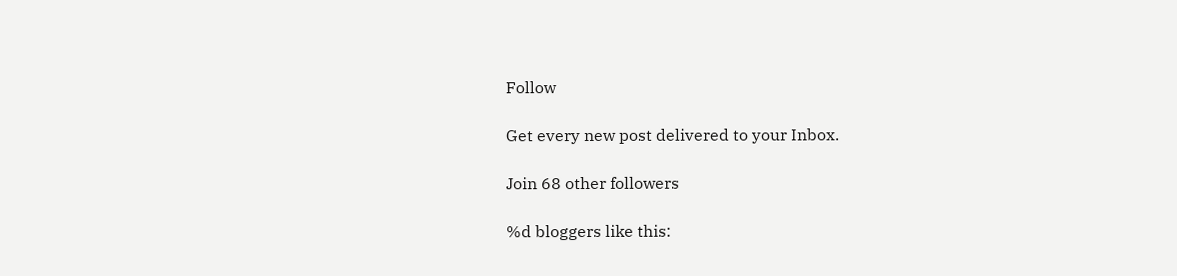Follow

Get every new post delivered to your Inbox.

Join 68 other followers

%d bloggers like this: